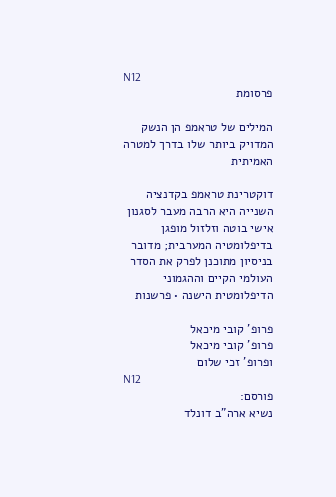N12
פרסומת

המילים של טראמפ הן הנשק המדויק ביותר שלו בדרך למטרה האמיתית

דוקטרינת טראמפ בקדנציה השנייה היא הרבה מעבר לסגנון אישי בוטה וזלזול מופגן בדיפלומטיה המערבית; מדובר בניסיון מתוכנן לפרק את הסדר העולמי הקיים וההגמוני הדיפלומטית הישנה • פרשנות

פרופ' קובי מיכאל
פרופ' קובי מיכאל
ופרופ' זכי שלום
N12
פורסם:
נשיא ארה"ב דונלד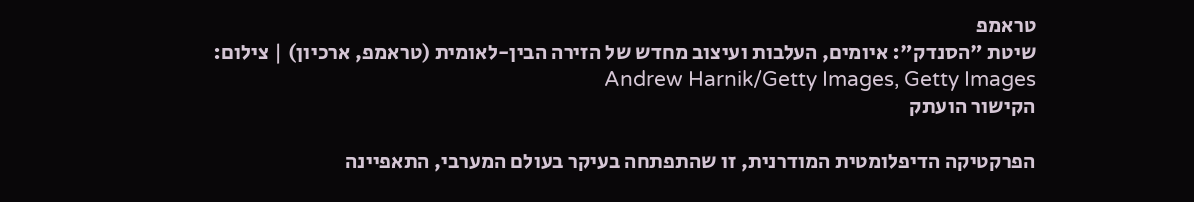טראמפ
שיטת "הסנדק": איומים, העלבות ועיצוב מחדש של הזירה הבין-לאומית (טראמפ, ארכיון) | צילום: Andrew Harnik/Getty Images, Getty Images
הקישור הועתק

הפרקטיקה הדיפלומטית המודרנית, זו שהתפתחה בעיקר בעולם המערבי, התאפיינה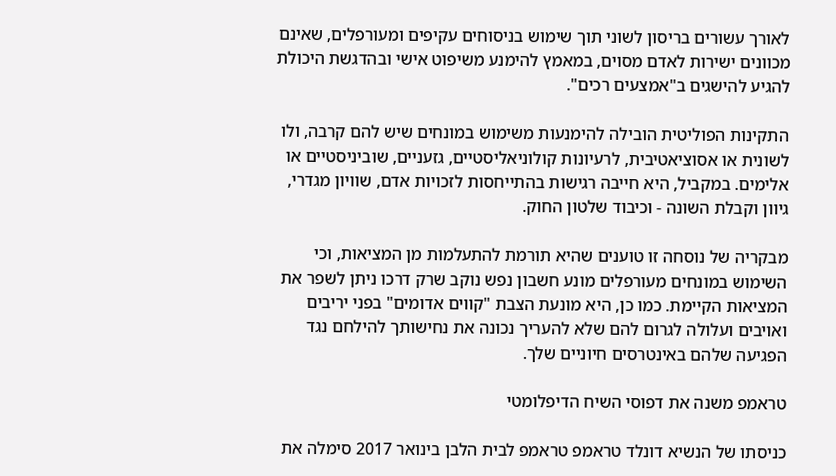לאורך עשורים בריסון לשוני תוך שימוש בניסוחים עקיפים ומעורפלים, שאינם מכוונים ישירות לאדם מסוים, במאמץ להימנע משיפוט אישי ובהדגשת היכולת להגיע להישגים ב"אמצעים רכים".

התקינות הפוליטית הובילה להימנעות משימוש במונחים שיש להם קרבה, ולו לשונית או אסוציאטיבית, לרעיונות קולוניאליסטיים, גזעניים, שוביניסטיים או אלימים. במקביל, היא חייבה רגישות בהתייחסות לזכויות אדם, שוויון מגדרי, גיוון וקבלת השונה - וכיבוד שלטון החוק.

מבקריה של נוסחה זו טוענים שהיא תורמת להתעלמות מן המציאות, וכי השימוש במונחים מעורפלים מונע חשבון נפש נוקב שרק דרכו ניתן לשפר את המציאות הקיימת. כמו כן, היא מונעת הצבת "קווים אדומים" בפני יריבים ואויבים ועלולה לגרום להם שלא להעריך נכונה את נחישותך להילחם נגד הפגיעה שלהם באינטרסים חיוניים שלך.

טראמפ משנה את דפוסי השיח הדיפלומטי

כניסתו של הנשיא דונלד טראמפ טראמפ לבית הלבן בינואר 2017 סימלה את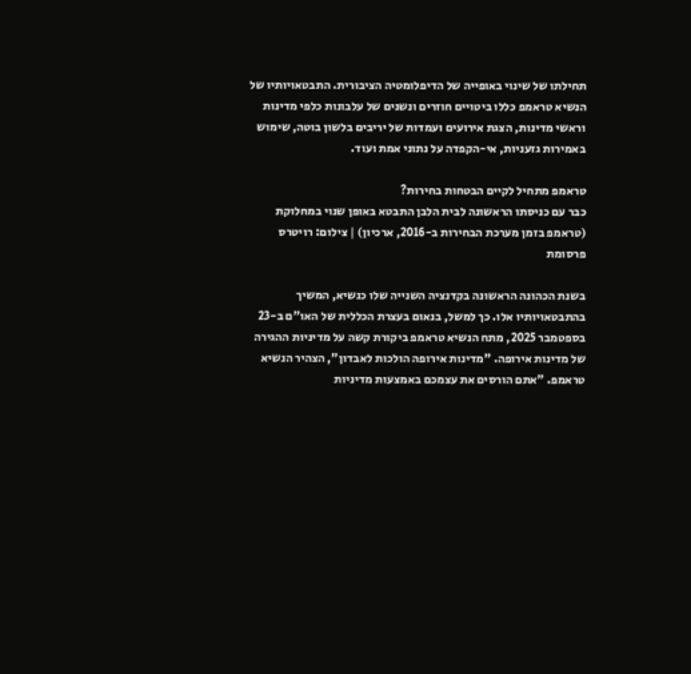תחילתו של שינוי באופייה של הדיפלומטיה הציבורית. התבטאויותיו של הנשיא טראמפ כללו ביטויים חוזרים ונשנים של עלבונות כלפי מדינות וראשי מדינות, הצגת אירועים ועמדות של יריבים בלשון בוטה, שימוש באמירות גזעניות, אי-הקפדה על נתוני אמת ועוד.

טראמפ מתחיל לקיים הבטחות בחירות?
כבר עם כניסתו הראשונה לבית הלבן התבטא באופן שנוי במחלוקת (טראמפ בזמן מערכת הבחירות ב-2016, ארכיון) | צילום: רויטרס
פרסומת

בשנת הכהונה הראשונה בקדנציה השנייה שלו כנשיא, המשיך בהתבטאויותיו אלו. כך למשל, בנאום בעצרת הכללית של האו"ם ב-23 בספטמבר 2025, מתח הנשיא טראמפ ביקורת קשה על מדיניות ההגירה של מדינות אירופה. "מדינות אירופה הולכות לאבדון", הצהיר הנשיא טראמפ. "אתם הורסים את עצמכם באמצעות מדיניות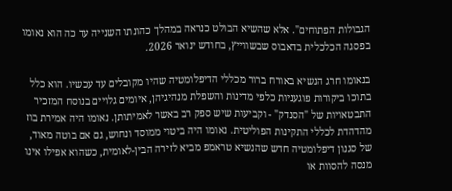הגבולות הפתוחים". אלא שהשיא הבולט כנראה במהלך כהונתו השנייה עד כה הוא נאומו בפסגה הכלכלית בדאבוס שבשווייץ, בחודש ינואר 2026.

בנאומו חרג הנשיא באורח ברור מכללי הדיפלומטיה שהיו מקובלים עד עכשיו. הוא כלל בתוכו ביקורות פוגעניות כלפי מדינות והשפלת מנהיגיהן, איומים גלויים בנוסח המזכיר התבטאויות של "הסנדק" - וקביעות שיש ספק רב באשר לאמיתותן. נאומו היה אמירת בוז מהדהדת לכללי התקינות הפוליטית. נאומו היה ביטוי ממוסד ונחוש, גם אם בוטה מאוד, של סגנון דיפלומטיה חדש שהנשיא טראמפ מביא לזירה הבין-לאומית, כשהוא אפילו אינו מנסה להסוות או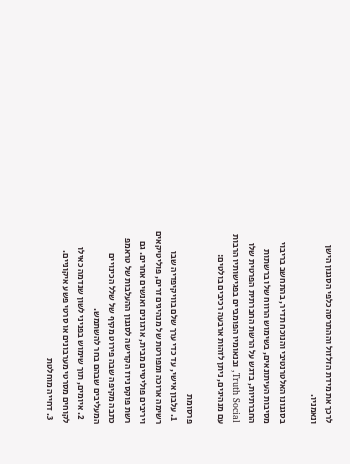לרכך את מידת הזלזול וההתרסה כלפי הסגנון הישן ונאמניו.

בסגנונו האלטרנטיבי והנוכח תדיר, בהתחשב בריבוי מסיבות העיתונאים, בשימוש הרווח שלו ברשתות החברתיות, בדגש על הרשת החברתית הפרטית שלו Truth Social, ובנאומיו הפומביים בפגישותיו הרבות עם מנהיגים, ניתן לזהות ארבעה רכיבים בולטים:

פרסומת
  1. עלבון אישי, עד כדי ערך שלם בוויקיפדיה שבו רשימה ארוכה ומפורטת של מנהיגים זרים, פוליטיקאים ויריבים פוליטיים מבית, ארגונים ואנשים אחרים. גם רשת פוקס ניוז הקדישה לסגנון ההעלבות של טראמפ כתבה מקיפה שבה פירוט מקיף של שלל הכינויים המעליבים שבהם בחר להשתמש.
  2. איומים, תוך שימוש בפניני לשון שנדמה כאילו לקוחים מסרטי מערבונים או סרטי פשע איקוניים.
  3. דחייה מוחלטת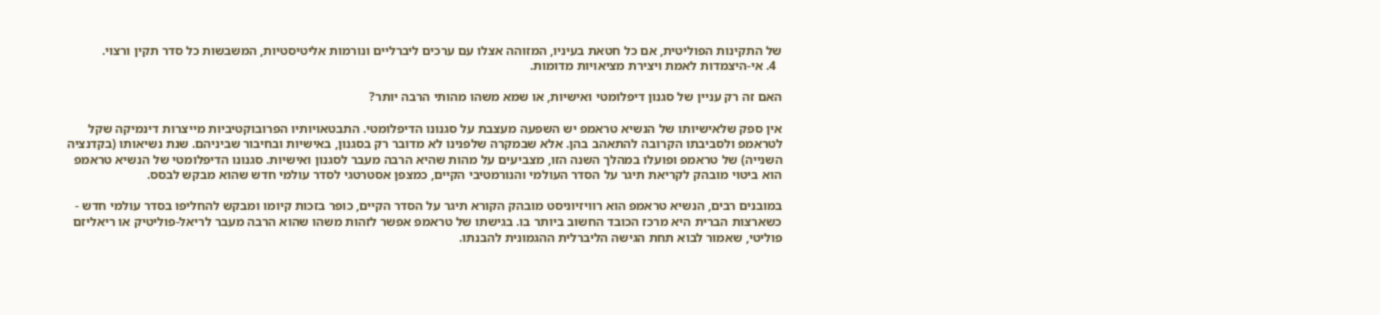של התקינות הפוליטית, אם כל חטאת בעיניו, המזוהה אצלו עם ערכים ליברליים ונורמות אליטיסטיות, המשבשות כל סדר תקין ורצוי.
  4. אי-היצמדות לאמת ויצירת מציאויות מדומות.

האם זה רק עניין של סגנון דיפלומטי ואישיות, או שמא משהו מהותי הרבה יותר?

אין ספק שלאישיותו של הנשיא טראמפ יש השפעה מעצבת על סגנונו הדיפלומטי. התבטאויותיו הפרובוקטיביות מייצרות דינמיקה שקל לטראמפ ולסביבתו הקרובה להתאהב בהן. אלא שבמקרה שלפנינו לא מדובר רק בסגנון, באישיות ובחיבור שביניהם. שנת נשיאותו (בקדנציה השנייה) של טראמפ ופועלו במהלך השנה הזו, מצביעים על מהות שהיא הרבה מעבר לסגנון ואישיות. סגנונו הדיפלומטי של הנשיא טראמפ הוא ביטוי מובהק לקריאת תיגר על הסדר העולמי והנורמטיבי הקיים, כמצפן אסטרטגי לסדר עולמי חדש שהוא מבקש לבסס.

במובנים רבים, הנשיא טראמפ הוא רוויזיוניסט מובהק הקורא תיגר על הסדר הקיים, כופר בזכות קיומו ומבקש להחליפו בסדר עולמי חדש - כשארצות הברית היא מרכז הכובד החשוב ביותר בו. בגישתו של טראמפ אפשר לזהות משהו שהוא הרבה מעבר לריאל-פוליטיק או ריאליזם פוליטי, שאמור לבוא תחת הגישה הליברלית ההגמונית להבנתו.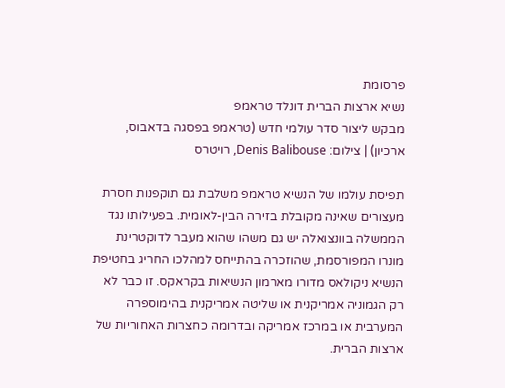פרסומת
נשיא ארצות הברית דונלד טראמפ
מבקש ליצור סדר עולמי חדש (טראמפ בפסגה בדאבוס, ארכיון) | צילום: Denis Balibouse, רויטרס

תפיסת עולמו של הנשיא טראמפ משלבת גם תוקפנות חסרת מעצורים שאינה מקובלת בזירה הבין-לאומית. בפעילותו נגד הממשלה בוונצואלה יש גם משהו שהוא מעבר לדוקטרינת מונרו המפורסמת, שהוזכרה בהתייחס למהלכו החריג בחטיפת הנשיא ניקולאס מדורו מארמון הנשיאות בקראקס. זו כבר לא רק הגמוניה אמריקנית או שליטה אמריקנית בהימוספרה המערבית או במרכז אמריקה ובדרומה כחצרות האחוריות של ארצות הברית.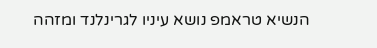הנשיא טראמפ נושא עיניו לגרינלנד ומזהה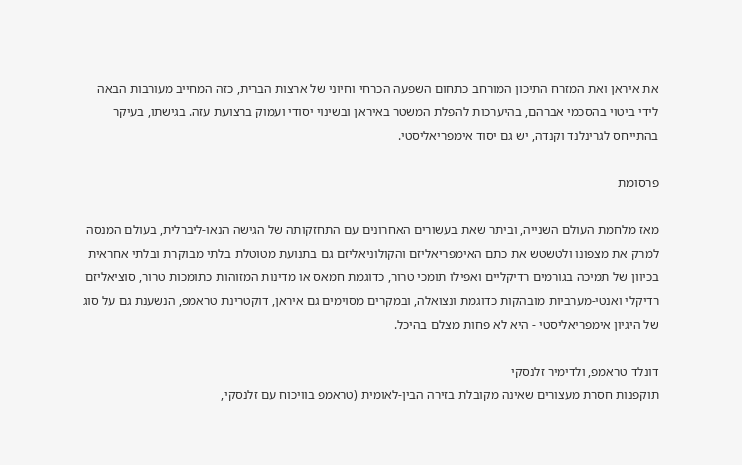את איראן ואת המזרח התיכון המורחב כתחום השפעה הכרחי וחיוני של ארצות הברית, כזה המחייב מעורבות הבאה לידי ביטוי בהסכמי אברהם, בהיערכות להפלת המשטר באיראן ובשינוי יסודי ועמוק ברצועת עזה. בגישתו, בעיקר בהתייחס לגרינלנד וקנדה, יש גם יסוד אימפריאליסטי.

פרסומת

מאז מלחמת העולם השנייה, וביתר שאת בעשורים האחרונים עם התחזקותה של הגישה הנאו-ליברלית, בעולם המנסה למרק את מצפונו ולטשטש את כתם האימפריאליזם והקולוניאליזם גם בתנועת מטוטלת בלתי מבוקרת ובלתי אחראית בכיוון של תמיכה בגורמים רדיקליים ואפילו תומכי טרור, כדוגמת חמאס או מדינות המזוהות כתומכות טרור, סוציאליזם רדיקלי ואנטי-מערביות מובהקות כדוגמת ונצואלה, ובמקרים מסוימים גם איראן, דוקטרינת טראמפ, הנשענת גם על סוג של היגיון אימפריאליסטי - היא לא פחות מצלם בהיכל.

דונלד טראמפ, ולדימיר זלנסקי
תוקפנות חסרת מעצורים שאינה מקובלת בזירה הבין-לאומית (טראמפ בוויכוח עם זלנסקי,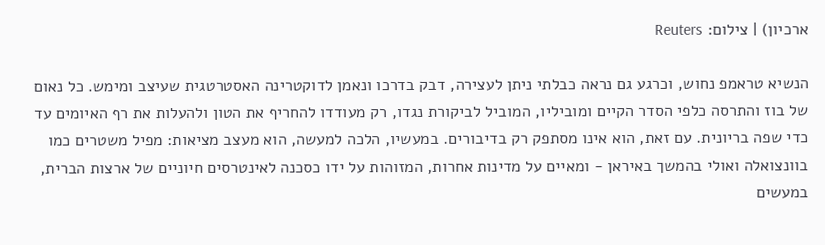ארכיון) | צילום: Reuters

הנשיא טראמפ נחוש, וכרגע גם נראה כבלתי ניתן לעצירה, דבק בדרכו ונאמן לדוקטרינה האסטרטגית שעיצב ומימש. כל נאום של בוז והתרסה כלפי הסדר הקיים ומוביליו, המוביל לביקורת נגדו, רק מעודדו להחריף את הטון ולהעלות את רף האיומים עד כדי שפה בריונית. עם זאת, הוא אינו מסתפק רק בדיבורים. במעשיו, הלכה למעשה, הוא מעצב מציאות: מפיל משטרים כמו בוונצואלה ואולי בהמשך באיראן - ומאיים על מדינות אחרות, המזוהות על ידו כסכנה לאינטרסים חיוניים של ארצות הברית, במעשים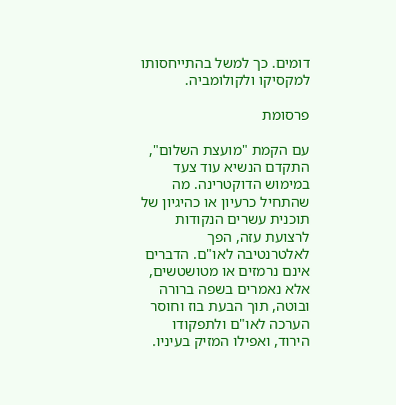דומים. כך למשל בהתייחסותו למקסיקו ולקולומביה.

פרסומת

עם הקמת "מועצת השלום", התקדם הנשיא עוד צעד במימוש הדוקטרינה. מה שהתחיל כרעיון או כהיגיון של תוכנית עשרים הנקודות לרצועת עזה, הפך לאלטרנטיבה לאו"ם. הדברים אינם נרמזים או מטושטשים, אלא נאמרים בשפה ברורה ובוטה, תוך הבעת בוז וחוסר הערכה לאו"ם ולתפקודו הירוד, ואפילו המזיק בעיניו.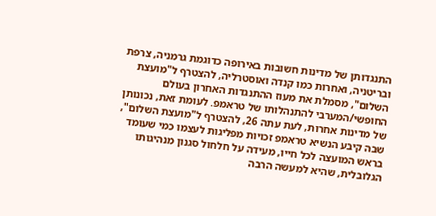התנגדותן של מדינות חשובות באירופה כדוגמת גרמניה, צרפת ובריטניה, ואחרות כמו קנדה ואוסטרליה, להצטרף ל"מועצת השלום", מסמלת את מעוז ההתנגדות האחרון בעולם החופשי/המערבי להתנהלותו של טראמפ. לעומת זאת, נכונותן של מדינות אחרות, לעת עתה 26, להצטרף ל"מועצת השלום", שבה קיבע הנשיא טראמפ זכויות מפליגות לעצמו כמי שעומד בראש המועצה לכל חייו, מעידה על חלחול סגנון מנהיגותו הגלובלית, שהיא למעשה הרבה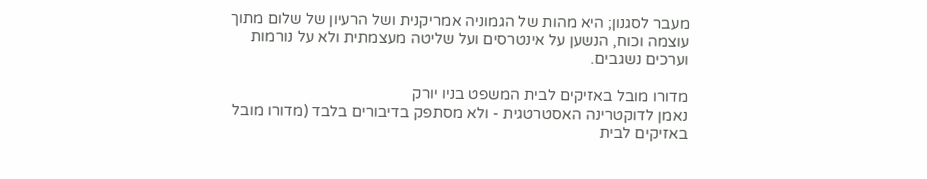מעבר לסגנון; היא מהות של הגמוניה אמריקנית ושל הרעיון של שלום מתוך עוצמה וכוח, הנשען על אינטרסים ועל שליטה מעצמתית ולא על נורמות וערכים נשגבים.

מדורו מובל באזיקים לבית המשפט בניו יורק
נאמן לדוקטרינה האסטרטגית - ולא מסתפק בדיבורים בלבד (מדורו מובל באזיקים לבית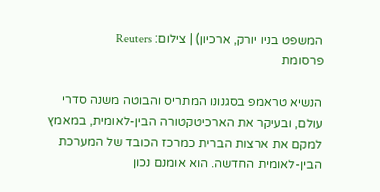המשפט בניו יורק, ארכיון) | צילום: Reuters
פרסומת

הנשיא טראמפ בסגנונו המתריס והבוטה משנה סדרי עולם, ובעיקר את הארכיטקטורה הבין-לאומית, במאמץ למקם את ארצות הברית כמרכז הכובד של המערכת הבין-לאומית החדשה. הוא אומנם נכון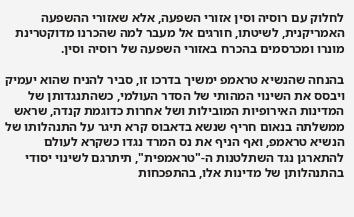לחלוק עם רוסיה וסין אזורי השפעה, אלא שאזורי ההשפעה האמריקנית, לשיטתו, חורגים אל מעבר למה שהכרנו מדוקטרינת מונרו ומכרסמים בהכרח באזורי השפעה של רוסיה וסין.

בהנחה שהנשיא טראמפ ימשיך בדרכו זו, סביר להניח שהוא יעמיק ויבסס את השינוי המהותי של הסדר העולמי, כשהתנגדותן של המדינות האירופיות המובילות ושל אחרות כדוגמת קנדה, שראש ממשלתה בנאום חריף שנשא בדאבוס קרא תיגר על התנהלותו של הנשיא טראמפ, ואף הניף את נס המרד נגדו כשקרא לעולם להתארגן נגד השתלטנות ה-"טראמפית", תיתרגם לשינוי יסודי בהתנהלותן של מדינות אלו, בהתפכחות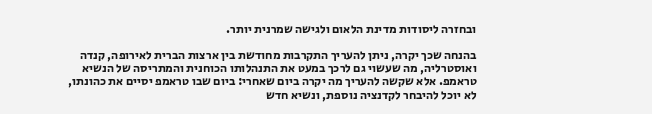ובחזרה ליסודות מדינת הלאום ולגישה שמרנית יותר.

בהנחה שכך יקרה, ניתן להעריך התקרבות מחודשת בין ארצות הברית לאירופה, קנדה ואוסטרליה, מה שעשוי גם לרכך במעט את התנהלותו הכוחנית והמתריסה של הנשיא טראמפ. אלא שקשה להעריך מה יקרה ביום שאחרי: ביום שבו טראמפ יסיים את כהונתו, לא יוכל להיבחר לקדנציה נוספת, ונשיא חדש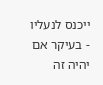ייכנס לנעליו - בעיקר אם יהיה זה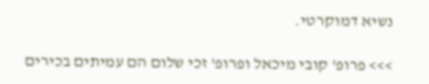נשיא דמוקרטי.

>>> פרופ' קובי מיכאל ופרופ' זכי שלום הם עמיתים בכירים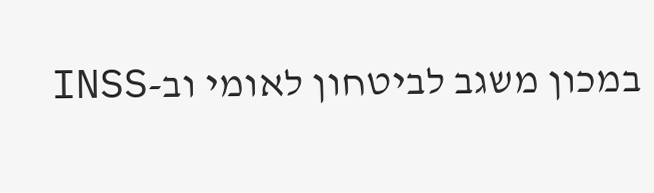במכון משגב לביטחון לאומי וב-INSS